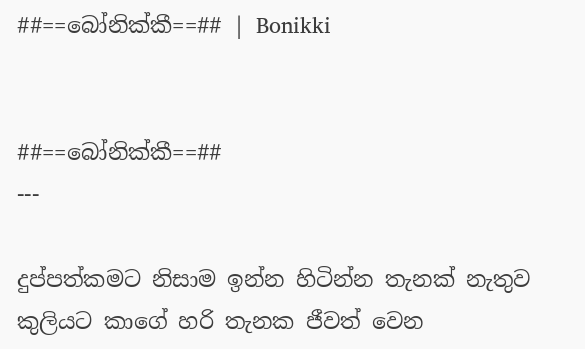##==බෝනික්කී==## | Bonikki


##==බෝනික්කී==##
---

දුප්පත්කමට නිසාම ඉන්න හිටින්න තැනක් නැතුව කුලියට කාගේ හරි තැනක ජීවත් වෙන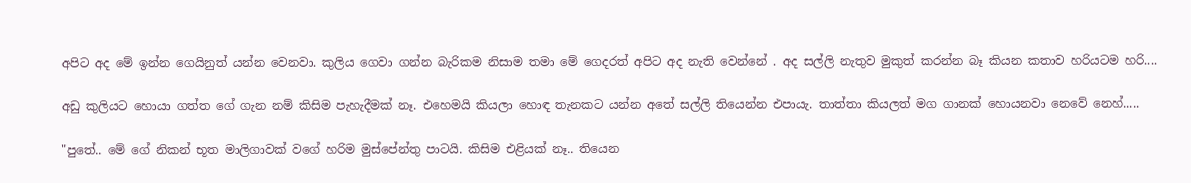අපිට අද මේ ඉන්න ගෙයිනුත් යන්න වෙනවා. කුලිය ගෙවා ගන්න බැරිකම නිසාම තමා මේ ගෙදරත් අපිට අද නැති වෙන්නේ . අද සල්ලි නැතුව මුකුත් කරන්න බෑ කියන කතාව හරියටම හරි....

අඩු කුලියට හොයා ගත්ත ගේ ගැන නම් කිසිම පැහැදීමක් නෑ. එහෙමයි කියලා හොඳ තැනකට යන්න අතේ සල්ලි තියෙන්න එපායැ. තාත්තා කියලත් මග ගානක් හොයනවා නෙවේ නෙහ්.....

"පුතේ.. මේ ගේ නිකන් භූත මාලිගාවක් වගේ හරිම මුස්පේන්තු පාටයි. කිසිම එළියක් නෑ.. තියෙන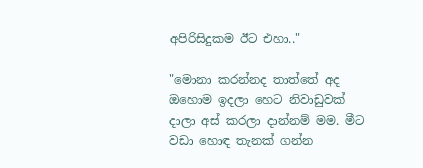අපිරිසිදුකම ඊට එහා.."

"මොනා කරන්නද තාත්තේ අද ඔහොම ඉදලා හෙට නිවාඩුවක් දාලා අස් කරලා දාන්නම් මම. මීට වඩා හොඳ තැනක් ගන්න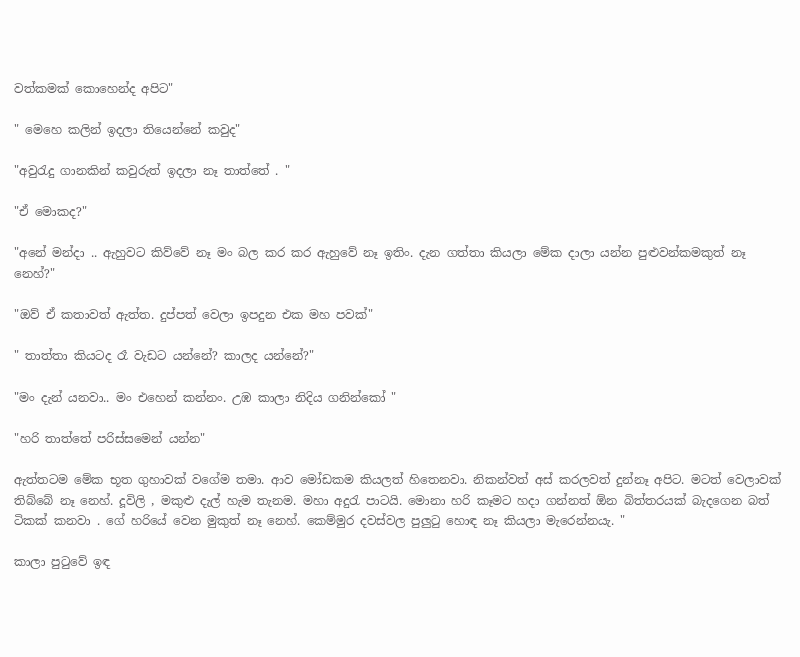වත්කමක් කොහෙන්ද අපිට"

" මෙහෙ කලින් ඉදලා තියෙන්නේ කවුද"

"අවුරැදු ගානකින් කවුරුත් ඉදලා නෑ තාත්තේ . "

"ඒ මොකද?"

"අනේ මන්දා .. ඇහුවට කිව්වේ නෑ මං බල කර කර ඇහුවේ නෑ ඉතිං. දැන ගත්තා කියලා මේක දාලා යන්න පුළුවන්කමකුත් නෑ නෙහ්?"

"ඔව් ඒ කතාවත් ඇත්ත. දුප්පත් වෙලා ඉපදුන එක මහ පවක්"

" තාත්තා කියටද රෑ වැඩට යන්නේ? කාලද යන්නේ?"

"මං දැන් යනවා.. මං එහෙන් කන්නං. උඹ කාලා නිදිය ගනින්කෝ "

"හරි තාත්තේ පරිස්සමෙන් යන්න"

ඇත්තටම මේක භූත ගුහාවක් වගේම තමා. ආව මෝඩකම කියලත් හිතෙනවා. නිකන්වත් අස් කරලවත් දුන්නෑ අපිට. මටත් වෙලාවක් තිබ්බේ නෑ නෙහ්. දූවිලි , මකුළු දැල් හැම තැනම. මහා අදුරැ පාටයි. මොනා හරි කෑමට හදා ගන්නත් ඕන බිත්තරයක් බැදගෙන බත් ටිකක් කනවා . ගේ හරියේ වෙන මුකුත් නෑ නෙහ්. කෙම්මුර දවස්වල පුලුටු හොඳ නෑ කියලා මැරෙන්නයැ. "

කාලා පුටුවේ ඉඳ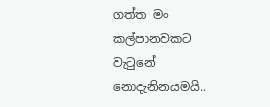ගත්ත මං කල්පානවකට වැටුනේ නොදැනිනයමයි..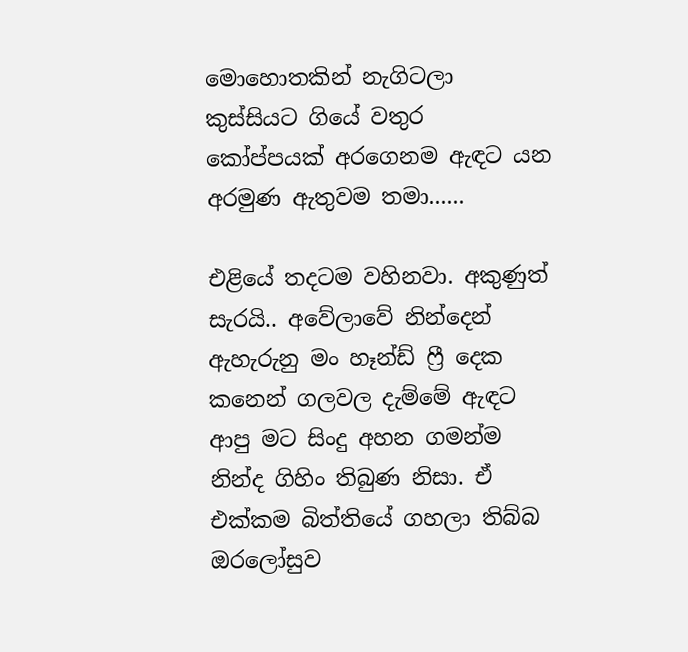මොහොතකින් නැගිටලා කුස්සියට ගියේ වතුර කෝප්පයක් අරගෙනම ඇඳට යන අරමුණ ඇතුවම තමා......

එළියේ තදටම වහිනවා. අකුණුත් සැරයි.. අවේලාවේ නින්දෙන් ඇහැරුනු මං හෑන්ඩ් ෆ්‍රී දෙක කනෙන් ගලවල දැම්මේ ඇඳට ආපු මට සිංදු අහන ගමන්ම නින්ද ගිහිං තිබුණ නිසා. ඒ එක්කම බිත්තියේ ගහලා තිබ්බ ඔරලෝසුව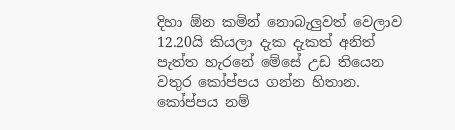දිහා ඕන කමින් නොබැලුවත් වෙලාව 12.20යි කියලා දැක දැකත් අනිත් පැත්ත හැරනේ මේසේ උඩ තියෙන වතුර කෝප්පය ගන්න හිතාන. කෝප්පය නම්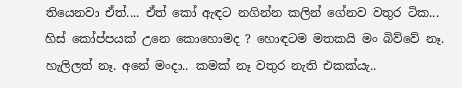තියෙනවා ඒත්.... ඒත් කෝ ඇඳට නගින්න කලින් ගේනව වතුර ටික... හිස් කෝප්පයක් උනෙ කොහොමද ? හොඳටම මතකයි මං බිව්වේ නෑ. හැලිලත් නෑ. අනේ මංදා.. කමක් නෑ වතුර නැති එකක්යැ..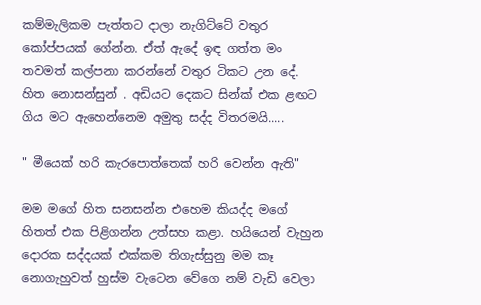කම්මැලිකම පැත්තට දාලා නැගිට්ටේ වතුර කෝප්පයක් ගේන්න. ඒත් ඇදේ ඉඳ ගත්ත මං තවමත් කල්පනා කරන්නේ වතුර ටිකට උන දේ. හිත නොසන්සුන් . අඩියට දෙකට සින්ක් එක ළඟට ගිය මට ඇහෙන්නෙම අමුතු සද්ද විතරමයි.....

" මීයෙක් හරි කැරපොත්තෙක් හරි වෙන්න ඇති"

මම මගේ හිත සනසන්න එහෙම කියද්ද මගේ හිතත් එක පිළිගන්න උත්සහ කළා. හයියෙන් වැහුන දොරක සද්දයක් එක්කම තිගැස්සුනු මම කෑ නොගැහුවත් හුස්ම වැටෙන වේගෙ නම් වැඩි වෙලා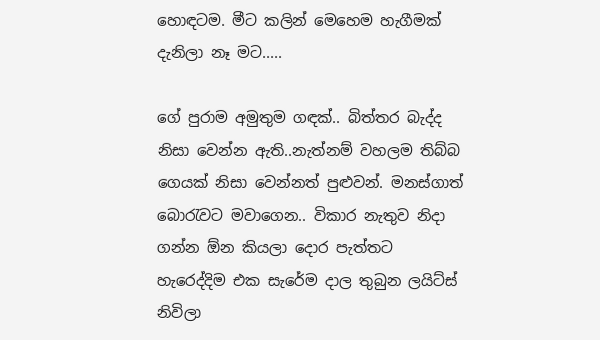හොඳටම. මීට කලින් මෙහෙම හැගීමක් දැනිලා නෑ මට.....

ගේ පුරාම අමුතුම ගඳක්.. බිත්තර බැද්ද නිසා වෙන්න ඇති..නැත්නම් වහලම තිබ්බ ගෙයක් නිසා වෙන්නත් පුළුවන්. මනස්ගාත් බොරැවට මවාගෙන.. විකාර නැතුව නිදා ගන්න ඕන කියලා දොර පැත්තට හැරෙද්දිම එක සැරේම දාල තුබුන ලයිට්ස් නිවිලා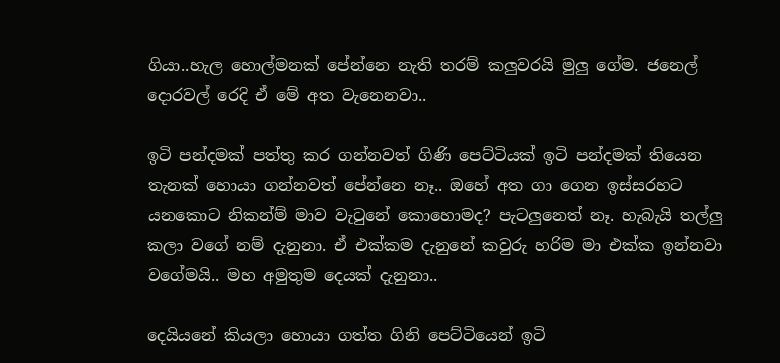ගියා..හැල හොල්මනක් පේන්නෙ නැති තරම් කලුවරයි මුලු ගේම. ජනෙල් දොරවල් රෙදි ඒ මේ අත වැනෙනවා..

ඉටි පන්දමක් පත්තු කර ගන්නවත් ගිණි පෙට්ටියක් ඉටි පන්දමක් තියෙන තැනක් හොයා ගන්නවත් පේන්නෙ නෑ.. ඔහේ අත ගා ගෙන ඉස්සරහට යනකොට නිකන්ම් මාව වැටුනේ කොහොමද? පැටලුනෙත් නෑ. හැබැයි තල්ලු කලා වගේ නම් දැනුනා. ඒ එක්කම දැනුනේ කවුරු හරිම මා එක්ක ඉන්නවා වගේමයි.. මහ අමුතුම දෙයක් දැනුනා..

දෙයියනේ කියලා හොයා ගත්ත ගිනි පෙට්ටියෙන් ඉටි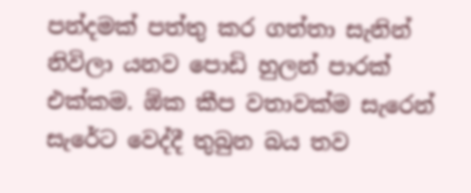පන්දමක් පත්තු කර ගත්තා සැනින් නිවිලා යනව පොඩි හුලන් පාරක් එක්කම. ඕක කීප වතාවක්ම සැරෙන් සැරේට වෙද්දී තුබුන බය තව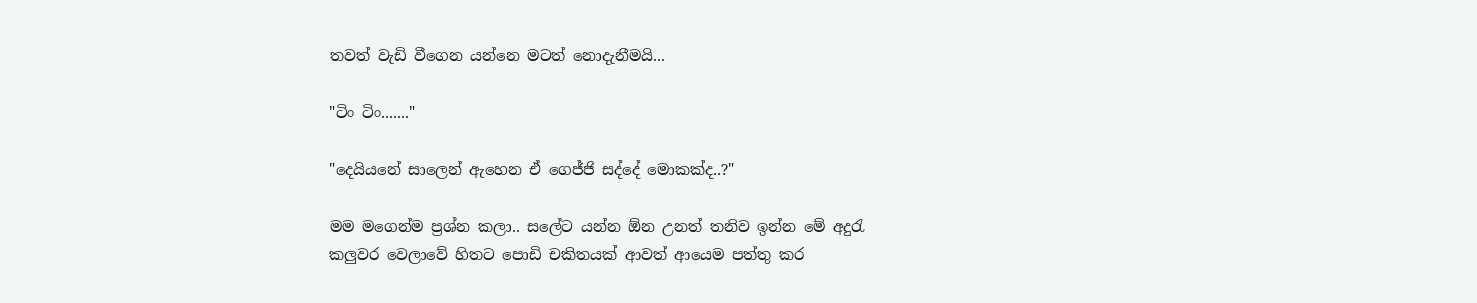තවත් වැඩි වීගෙන යන්නෙ මටත් නොදැනීමයි...

"ටිං ටිං......."

"දෙයියනේ සාලෙන් ඇහෙන ඒ ගෙජ්ජි සද්දේ මොකක්ද..?"

මම මගෙන්ම ප්‍රශ්න කලා.. සලේට යන්න ඕන උනත් තනිව ඉන්න මේ අදුරැ කලුවර වෙලාවේ හිතට පොඩි චකිතයක් ආවත් ආයෙම පත්තු කර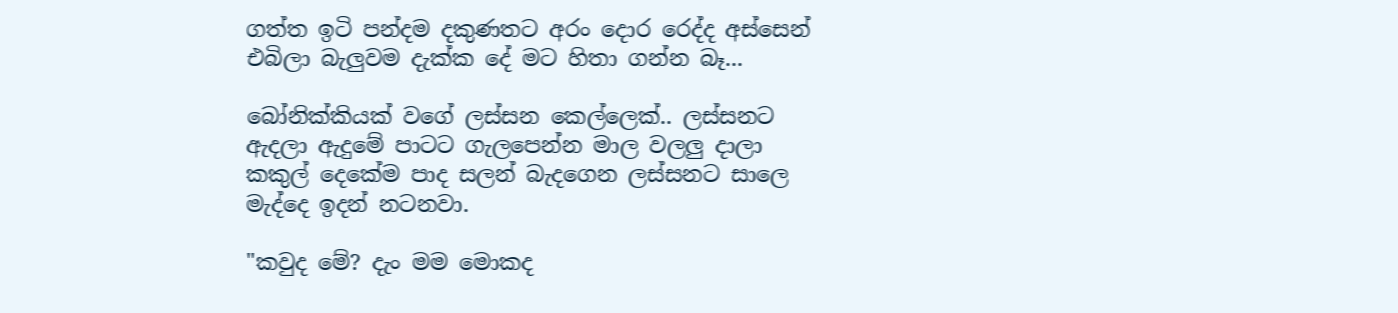ගත්ත ඉටි පන්දම දකුණතට අරං දොර රෙද්ද අස්සෙන් එබිලා බැලුවම දැක්ක දේ මට හිතා ගන්න බෑ...

බෝනික්කියක් වගේ ලස්සන කෙල්ලෙක්.. ලස්සනට ඇදලා ඇදුමේ පාටට ගැලපෙන්න මාල වලලු දාලා කකුල් දෙකේම පාද සලන් බැදගෙන ලස්සනට සාලෙ මැද්දෙ ඉදන් නටනවා.

"කවුද මේ? දැං මම මොකද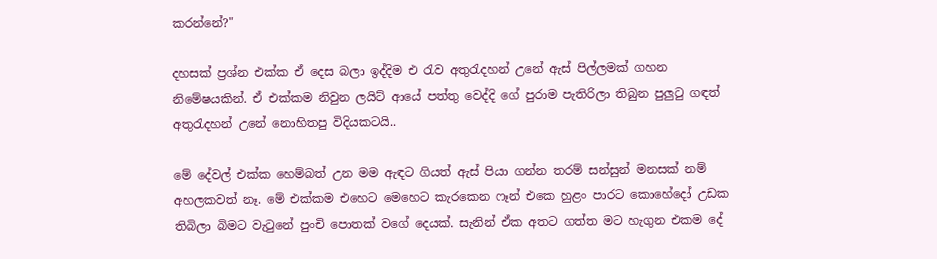කරන්නේ?"

දහසක් ප්‍රශ්න එක්ක ඒ දෙස බලා ඉද්දිම එ රැව අතුරැදහන් උනේ ඇස් පිල්ලමක් ගහන නිමේෂයකින්. ඒ එක්කම නිවුන ලයිට් ආයේ පත්තු වෙද්දි ගේ පුරාම පැතිරිලා තිබුන පුලුටු ගඳත් අතුරැදහන් උනේ නොහිතපු විදියකටයි..

මේ දේවල් එක්ක හෙම්බත් උන මම ඇඳට ගියත් ඇස් පියා ගන්න තරම් සන්සුන් මනසක් නම් අහලකවත් නෑ. මේ එක්කම එහෙට මෙහෙට කැරකෙන ෆෑන් එකෙ හුළං පාරට කොහේදෝ උඩක තිබිලා බිමට වැටුනේ පුංචි පොතක් වගේ දෙයක්. සැනින් ඒක අතට ගත්ත මට හැගුන එකම දේ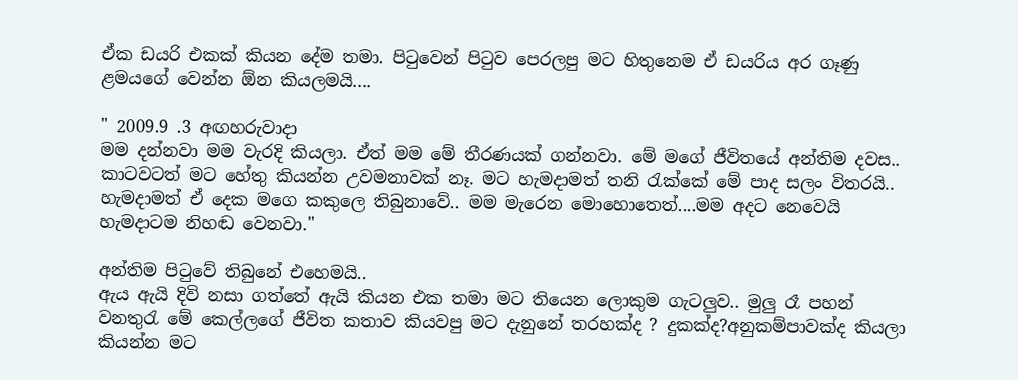ඒක ඩයරි එකක් කියන දේම තමා. පිටුවෙන් පිටුව පෙරලපු මට හිතුනෙම ඒ ඩයරිය අර ගෑණු ළමයගේ වෙන්න ඕන කියලමයි....

" 2009.9 .3 අඟහරුවාදා
මම දන්නවා මම වැරදි කියලා. ඒත් මම මේ තීරණයක් ගන්නවා. මේ මගේ ජීවිතයේ අන්තිම දවස.. කාටවටත් මට හේතු කියන්න උවමනාවක් නෑ. මට හැමදාමත් තනි රැක්කේ මේ පාද සලං විතරයි.. හැමදාමත් ඒ දෙක මගෙ කකුලෙ තිබුනාවේ.. මම මැරෙන මොහොතෙත්....මම අදට නෙවෙයි හැමදාටම නිහඬ වෙනවා."

අන්තිම පිටුවේ තිබුනේ එහෙමයි..
ඇය ඇයි දිවි නසා ගත්තේ ඇයි කියන එක තමා මට තියෙන ලොකුම ගැටලුව.. මුලු රෑ පහන් වනතුරැ මේ කෙල්ලගේ ජීවිත කතාව කියවපු මට දැනුනේ තරහක්ද ? දුකක්ද?අනුකම්පාවක්ද කියලා කියන්න මට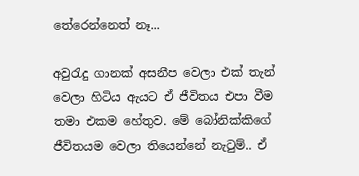තේරෙන්නෙත් නෑ...

අවුරැදු ගානක් අසනීප වෙලා එක් තැන් වෙලා හිටිය ඇයට ඒ ජීවිතය එපා වීම තමා එකම හේතුව. මේ බෝනික්කිගේ ජීවිතයම වෙලා තියෙන්නේ නැටුම්.. ඒ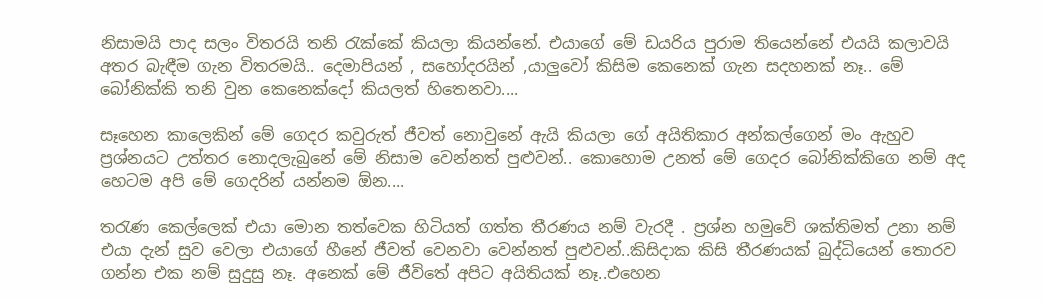නිසාමයි පාද සලං විතරයි තනි රැක්කේ කියලා කියන්නේ. එයාගේ මේ ඩයරිය පුරාම තියෙන්නේ එයයි කලාවයි අතර බැඳීම ගැන විතරමයි.. දෙමාපියන් , සහෝදරයින් ,යාලුවෝ කිසිම කෙනෙක් ගැන සදහනක් නෑ.. මේ බෝනික්කි තනි වුන කෙනෙක්දෝ කියලත් හිතෙනවා....

සෑහෙන කාලෙකින් මේ ගෙදර කවුරුත් ජීවත් නොවුනේ ඇයි කියලා ගේ අයිතිකාර අන්කල්ගෙන් මං ඇහුව ප්‍රශ්නයට උත්තර නොදලැබුනේ මේ නිසාම වෙන්නත් පුළුවන්.. කොහොම උනත් මේ ගෙදර බෝනික්කිගෙ නම් අද හෙටම අපි මේ ගෙදරින් යන්නම ඕන....

තරැණ කෙල්ලෙක් එයා මොන තත්වෙක හිටියත් ගත්ත තීරණය නම් වැරදී . ප්‍රශ්න හමුවේ ශක්තිමත් උනා නම් එයා දැන් සුව වෙලා එයාගේ හීනේ ජීවත් වෙනවා වෙන්නත් පුළුවන්..කිසිදාක කිසි තීරණයක් බුද්ධියෙන් තොරව ගන්න එක නම් සුදුසු නෑ. අනෙක් මේ ජීවිතේ අපිට අයිතියක් නෑ..එහෙන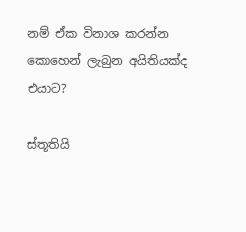නම් ඒක විනාශ කරන්න කොහෙන් ලැබුන අයිතියක්ද එයාට?

ස්තූතියි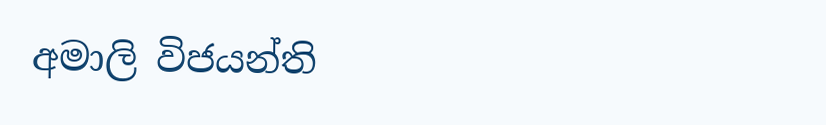අමාලි විජයන්ති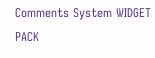Comments System WIDGET PACK